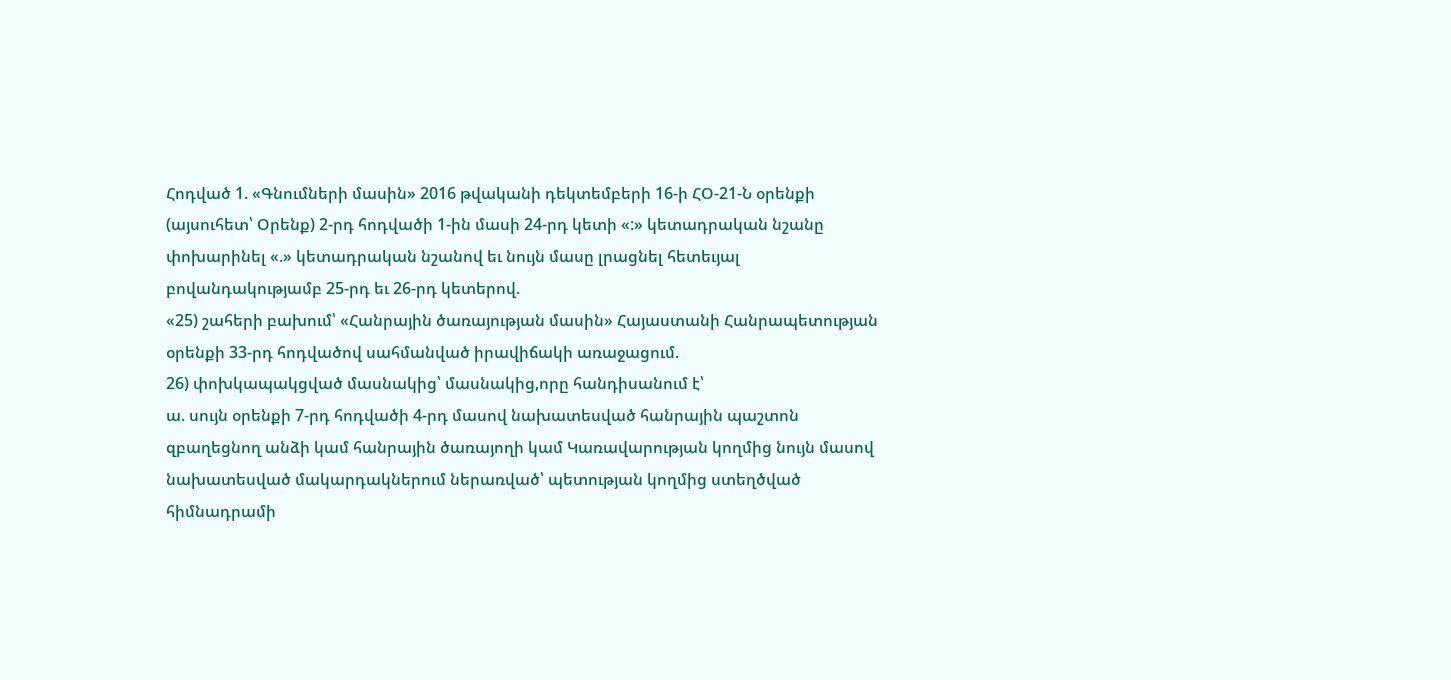Հոդված 1. «Գնումների մասին» 2016 թվականի դեկտեմբերի 16-ի ՀՕ-21-Ն օրենքի (այսուհետ՝ Օրենք) 2-րդ հոդվածի 1-ին մասի 24-րդ կետի «:» կետադրական նշանը փոխարինել «.» կետադրական նշանով եւ նույն մասը լրացնել հետեւյալ բովանդակությամբ 25-րդ եւ 26-րդ կետերով.
«25) շահերի բախում՝ «Հանրային ծառայության մասին» Հայաստանի Հանրապետության օրենքի 33-րդ հոդվածով սահմանված իրավիճակի առաջացում.
26) փոխկապակցված մասնակից՝ մասնակից,որը հանդիսանում է՝
ա. սույն օրենքի 7-րդ հոդվածի 4-րդ մասով նախատեսված հանրային պաշտոն զբաղեցնող անձի կամ հանրային ծառայողի կամ Կառավարության կողմից նույն մասով նախատեսված մակարդակներում ներառված՝ պետության կողմից ստեղծված հիմնադրամի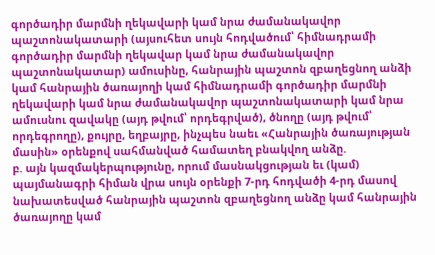գործադիր մարմնի ղեկավարի կամ նրա ժամանակավոր պաշտոնակատարի (այսուհետ սույն հոդվածում՝ հիմնադրամի գործադիր մարմնի ղեկավար կամ նրա ժամանակավոր պաշտոնակատար) ամուսինը, հանրային պաշտոն զբաղեցնող անձի կամ հանրային ծառայողի կամ հիմնադրամի գործադիր մարմնի ղեկավարի կամ նրա ժամանակավոր պաշտոնակատարի կամ նրա ամուսնու զավակը (այդ թվում՝ որդեգրված), ծնողը (այդ թվում՝ որդեգրողը), քույրը, եղբայրը, ինչպես նաեւ «Հանրային ծառայության մասին» օրենքով սահմանված համատեղ բնակվող անձը.
բ. այն կազմակերպությունը, որում մասնակցության եւ (կամ) պայմանագրի հիման վրա սույն օրենքի 7-րդ հոդվածի 4-րդ մասով նախատեսված հանրային պաշտոն զբաղեցնող անձը կամ հանրային ծառայողը կամ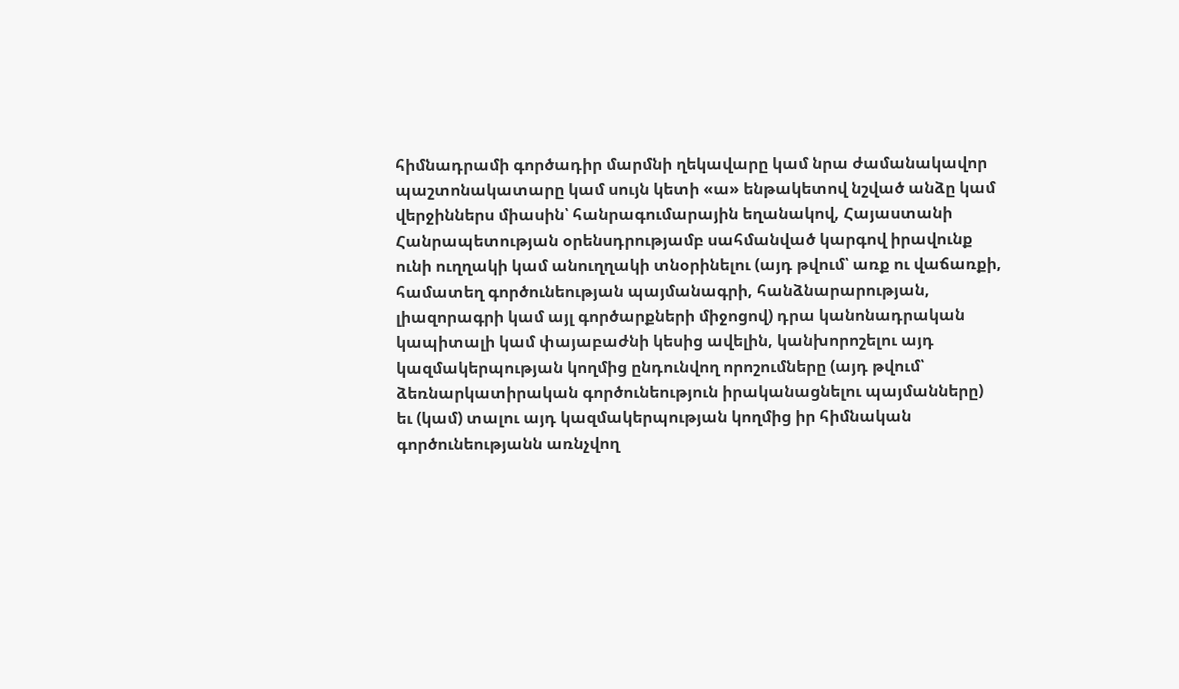հիմնադրամի գործադիր մարմնի ղեկավարը կամ նրա ժամանակավոր պաշտոնակատարը կամ սույն կետի «ա» ենթակետով նշված անձը կամ վերջիններս միասին՝ հանրագումարային եղանակով, Հայաստանի Հանրապետության օրենսդրությամբ սահմանված կարգով իրավունք ունի ուղղակի կամ անուղղակի տնօրինելու (այդ թվում՝ առք ու վաճառքի, համատեղ գործունեության պայմանագրի, հանձնարարության, լիազորագրի կամ այլ գործարքների միջոցով) դրա կանոնադրական կապիտալի կամ փայաբաժնի կեսից ավելին, կանխորոշելու այդ կազմակերպության կողմից ընդունվող որոշումները (այդ թվում՝ ձեռնարկատիրական գործունեություն իրականացնելու պայմանները) եւ (կամ) տալու այդ կազմակերպության կողմից իր հիմնական գործունեությանն առնչվող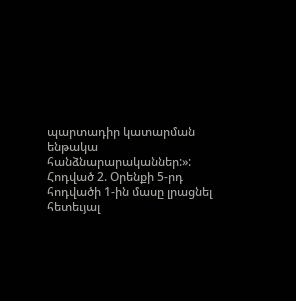պարտադիր կատարման ենթակա հանձնարարականներ:»:
Հոդված 2. Օրենքի 5-րդ հոդվածի 1-ին մասը լրացնել հետեւյալ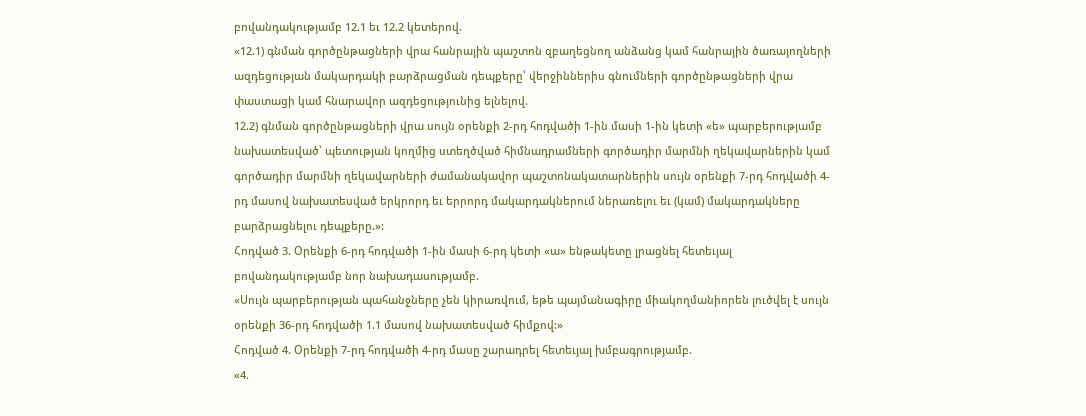բովանդակությամբ 12.1 եւ 12.2 կետերով.
«12.1) գնման գործընթացների վրա հանրային պաշտոն զբաղեցնող անձանց կամ հանրային ծառայողների ազդեցության մակարդակի բարձրացման դեպքերը՝ վերջիններիս գնումների գործընթացների վրա փաստացի կամ հնարավոր ազդեցությունից ելնելով.
12.2) գնման գործընթացների վրա սույն օրենքի 2-րդ հոդվածի 1-ին մասի 1-ին կետի «ե» պարբերությամբ նախատեսված՝ պետության կողմից ստեղծված հիմնադրամների գործադիր մարմնի ղեկավարներին կամ գործադիր մարմնի ղեկավարների ժամանակավոր պաշտոնակատարներին սույն օրենքի 7-րդ հոդվածի 4-րդ մասով նախատեսված երկրորդ եւ երրորդ մակարդակներում ներառելու եւ (կամ) մակարդակները բարձրացնելու դեպքերը.»:
Հոդված 3. Օրենքի 6-րդ հոդվածի 1-ին մասի 6-րդ կետի «ա» ենթակետը լրացնել հետեւյալ բովանդակությամբ նոր նախադասությամբ.
«Սույն պարբերության պահանջները չեն կիրառվում, եթե պայմանագիրը միակողմանիորեն լուծվել է սույն օրենքի 36-րդ հոդվածի 1.1 մասով նախատեսված հիմքով:»
Հոդված 4. Օրենքի 7-րդ հոդվածի 4-րդ մասը շարադրել հետեւյալ խմբագրությամբ.
«4.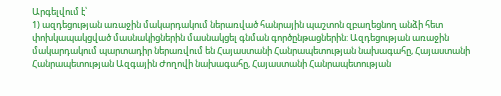Արգելվում է՝
1) ազդեցության առաջին մակարդակում ներառված հանրային պաշտոն զբաղեցնող անձի հետ փոխկապակցված մասնակիցներին մասնակցել գնման գործընթացներին: Ազդեցության առաջին մակարդակում պարտադիր ներառվում են Հայաստանի Հանրապետության նախագահը, Հայաստանի Հանրապետության Ազգային Ժողովի նախագահը, Հայաստանի Հանրապետության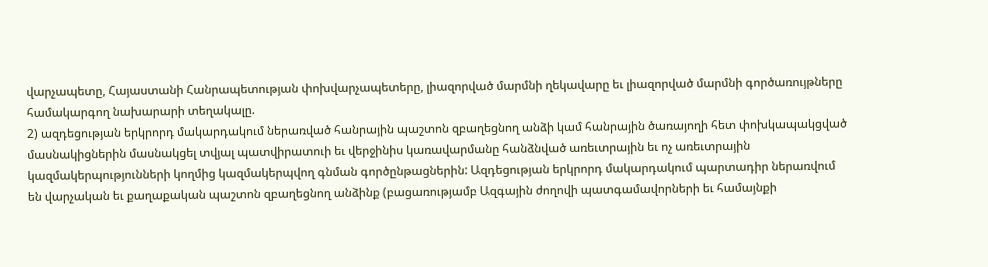վարչապետը, Հայաստանի Հանրապետության փոխվարչապետերը, լիազորված մարմնի ղեկավարը եւ լիազորված մարմնի գործառույթները համակարգող նախարարի տեղակալը.
2) ազդեցության երկրորդ մակարդակում ներառված հանրային պաշտոն զբաղեցնող անձի կամ հանրային ծառայողի հետ փոխկապակցված մասնակիցներին մասնակցել տվյալ պատվիրատուի եւ վերջինիս կառավարմանը հանձնված առեւտրային եւ ոչ առեւտրային կազմակերպությունների կողմից կազմակերպվող գնման գործընթացներին: Ազդեցության երկրորդ մակարդակում պարտադիր ներառվում են վարչական եւ քաղաքական պաշտոն զբաղեցնող անձինք (բացառությամբ Ազգային ժողովի պատգամավորների եւ համայնքի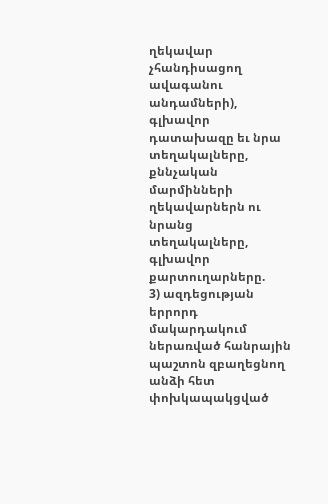ղեկավար չհանդիսացող ավագանու անդամների), գլխավոր դատախազը եւ նրա տեղակալները, քննչական մարմինների ղեկավարներն ու նրանց տեղակալները, գլխավոր քարտուղարները.
3) ազդեցության երրորդ մակարդակում ներառված հանրային պաշտոն զբաղեցնող անձի հետ փոխկապակցված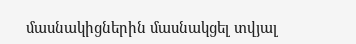մասնակիցներին մասնակցել տվյալ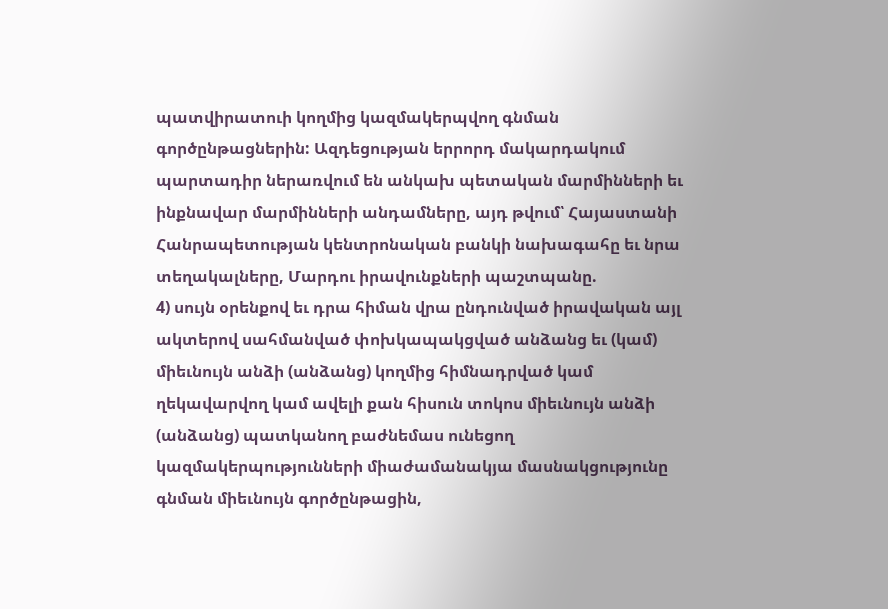պատվիրատուի կողմից կազմակերպվող գնման գործընթացներին: Ազդեցության երրորդ մակարդակում պարտադիր ներառվում են անկախ պետական մարմինների եւ ինքնավար մարմինների անդամները, այդ թվում՝ Հայաստանի Հանրապետության կենտրոնական բանկի նախագահը եւ նրա տեղակալները, Մարդու իրավունքների պաշտպանը.
4) սույն օրենքով եւ դրա հիման վրա ընդունված իրավական այլ ակտերով սահմանված փոխկապակցված անձանց եւ (կամ) միեւնույն անձի (անձանց) կողմից հիմնադրված կամ ղեկավարվող կամ ավելի քան հիսուն տոկոս միեւնույն անձի (անձանց) պատկանող բաժնեմաս ունեցող կազմակերպությունների միաժամանակյա մասնակցությունը գնման միեւնույն գործընթացին,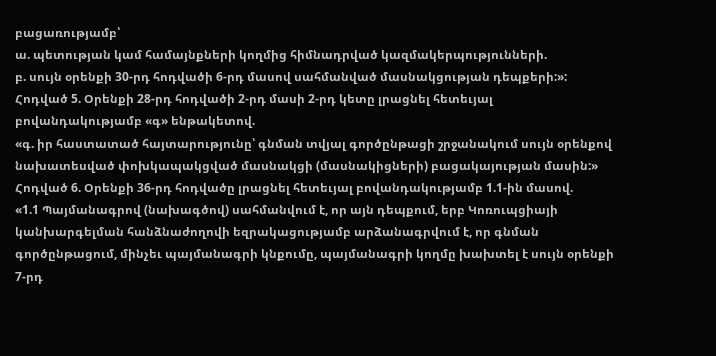բացառությամբ՝
ա. պետության կամ համայնքների կողմից հիմնադրված կազմակերպությունների.
բ. սույն օրենքի 30-րդ հոդվածի 6-րդ մասով սահմանված մասնակցության դեպքերի:»:
Հոդված 5. Օրենքի 28-րդ հոդվածի 2-րդ մասի 2-րդ կետը լրացնել հետեւյալ բովանդակությամբ «գ» ենթակետով.
«գ. իր հաստատած հայտարությունը՝ գնման տվյալ գործընթացի շրջանակում սույն օրենքով նախատեսված փոխկապակցված մասնակցի (մասնակիցների) բացակայության մասին:»
Հոդված 6. Օրենքի 36-րդ հոդվածը լրացնել հետեւյալ բովանդակությամբ 1.1-ին մասով.
«1.1 Պայմանագրով (նախագծով) սահմանվում է, որ այն դեպքում, երբ Կոռուպցիայի կանխարգելման հանձնաժողովի եզրակացությամբ արձանագրվում է, որ գնման գործընթացում, մինչեւ պայմանագրի կնքումը, պայմանագրի կողմը խախտել է սույն օրենքի 7-րդ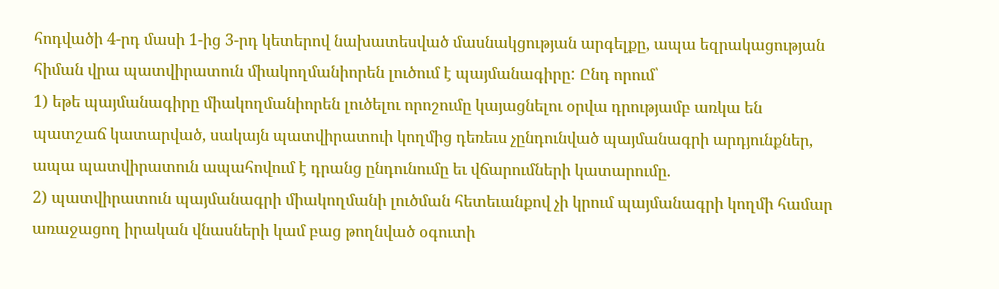հոդվածի 4-րդ մասի 1-ից 3-րդ կետերով նախատեսված մասնակցության արգելքը, ապա եզրակացության հիման վրա պատվիրատուն միակողմանիորեն լուծում է պայմանագիրը: Ընդ որում՝
1) եթե պայմանագիրը միակողմանիորեն լուծելու որոշումը կայացնելու օրվա դրությամբ առկա են պատշաճ կատարված, սակայն պատվիրատուի կողմից դեռեւս չընդունված պայմանագրի արդյունքներ, ապա պատվիրատուն ապահովում է դրանց ընդունումը եւ վճարումների կատարումը.
2) պատվիրատուն պայմանագրի միակողմանի լուծման հետեւանքով չի կրում պայմանագրի կողմի համար առաջացող իրական վնասների կամ բաց թողնված օգուտի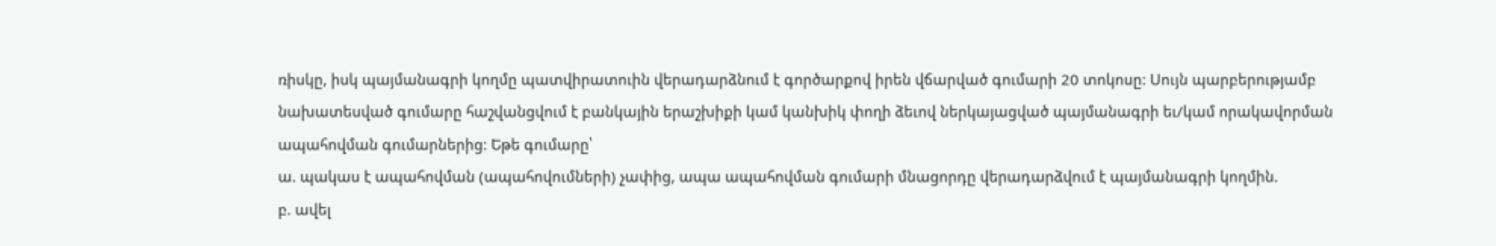ռիսկը, իսկ պայմանագրի կողմը պատվիրատուին վերադարձնում է գործարքով իրեն վճարված գումարի 20 տոկոսը: Սույն պարբերությամբ նախատեսված գումարը հաշվանցվում է բանկային երաշխիքի կամ կանխիկ փողի ձեւով ներկայացված պայմանագրի եւ/կամ որակավորման ապահովման գումարներից: Եթե գումարը՝
ա. պակաս է ապահովման (ապահովումների) չափից, ապա ապահովման գումարի մնացորդը վերադարձվում է պայմանագրի կողմին.
բ. ավել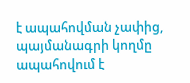է ապահովման չափից, պայմանագրի կողմը ապահովում է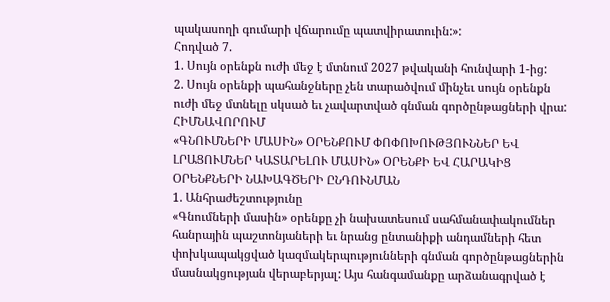պակասողի գումարի վճարումը պատվիրատուին:»:
Հոդված 7.
1. Սույն օրենքն ուժի մեջ է մտնում 2027 թվականի հունվարի 1-ից:
2. Սույն օրենքի պահանջները չեն տարածվում մինչեւ սույն օրենքն ուժի մեջ մտնելը սկսած եւ չավարտված գնման գործընթացների վրա:
ՀԻՄՆԱՎՈՐՈՒՄ
«ԳՆՈՒՄՆԵՐԻ ՄԱՍԻՆ» ՕՐԵՆՔՈՒՄ ՓՈՓՈԽՈՒԹՅՈՒՆՆԵՐ ԵՎ ԼՐԱՑՈՒՄՆԵՐ ԿԱՏԱՐԵԼՈՒ ՄԱՍԻՆ» ՕՐԵՆՔԻ ԵՎ ՀԱՐԱԿԻՑ ՕՐԵՆՔՆԵՐԻ ՆԱԽԱԳԾԵՐԻ ԸՆԴՈՒՆՄԱՆ
1. Անհրաժեշտությունը
«Գնումների մասին» օրենքը չի նախատեսում սահմանափակումներ հանրային պաշտոնյաների եւ նրանց ընտանիքի անդամների հետ փոխկապակցված կազմակերպությունների գնման գործընթացներին մասնակցության վերաբերյալ: Այս հանգամանքը արձանագրված է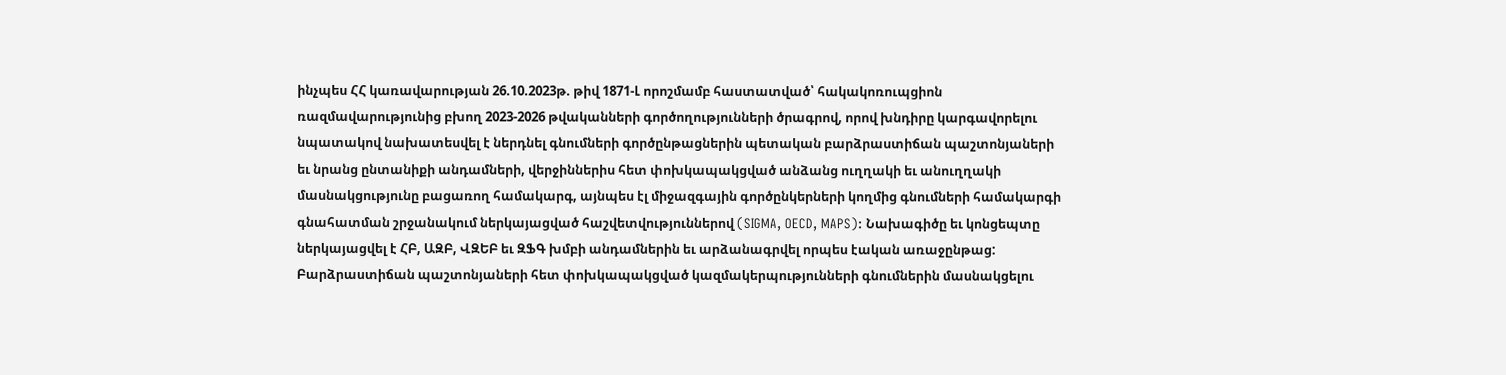ինչպես ՀՀ կառավարության 26.10.2023թ. թիվ 1871-Լ որոշմամբ հաստատված՝ հակակոռուպցիոն ռազմավարությունից բխող 2023-2026 թվականների գործողությունների ծրագրով, որով խնդիրը կարգավորելու նպատակով նախատեսվել է ներդնել գնումների գործընթացներին պետական բարձրաստիճան պաշտոնյաների եւ նրանց ընտանիքի անդամների, վերջիններիս հետ փոխկապակցված անձանց ուղղակի եւ անուղղակի մասնակցությունը բացառող համակարգ, այնպես էլ միջազգային գործընկերների կողմից գնումների համակարգի գնահատման շրջանակում ներկայացված հաշվետվություններով (SIGMA, OECD, MAPS): Նախագիծը եւ կոնցեպտը ներկայացվել է ՀԲ, ԱԶԲ, ՎԶԵԲ եւ ԶՖԳ խմբի անդամներին եւ արձանագրվել որպես էական առաջընթաց:
Բարձրաստիճան պաշտոնյաների հետ փոխկապակցված կազմակերպությունների գնումներին մասնակցելու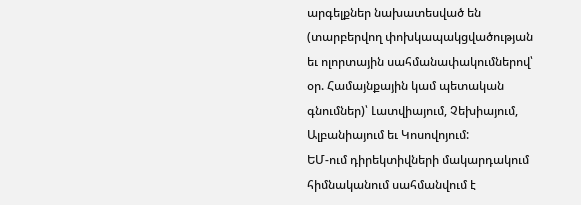արգելքներ նախատեսված են (տարբերվող փոխկապակցվածության եւ ոլորտային սահմանափակումներով՝ օր. Համայնքային կամ պետական գնումներ)՝ Լատվիայում, Չեխիայում, Ալբանիայում եւ Կոսովոյում:
ԵՄ-ում դիրեկտիվների մակարդակում հիմնականում սահմանվում է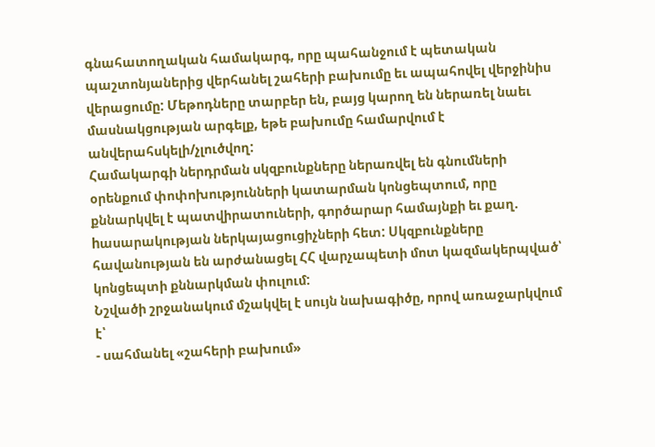գնահատողական համակարգ, որը պահանջում է պետական պաշտոնյաներից վերհանել շահերի բախումը եւ ապահովել վերջինիս վերացումը: Մեթոդները տարբեր են, բայց կարող են ներառել նաեւ մասնակցության արգելք, եթե բախումը համարվում է անվերահսկելի/չլուծվող:
Համակարգի ներդրման սկզբունքները ներառվել են գնումների օրենքում փոփոխությունների կատարման կոնցեպտում, որը քննարկվել է պատվիրատուների, գործարար համայնքի եւ քաղ. hասարակության ներկայացուցիչների հետ: Սկզբունքները հավանության են արժանացել ՀՀ վարչապետի մոտ կազմակերպված՝ կոնցեպտի քննարկման փուլում:
Նշվածի շրջանակում մշակվել է սույն նախագիծը, որով առաջարկվում է՝
- սահմանել «շահերի բախում»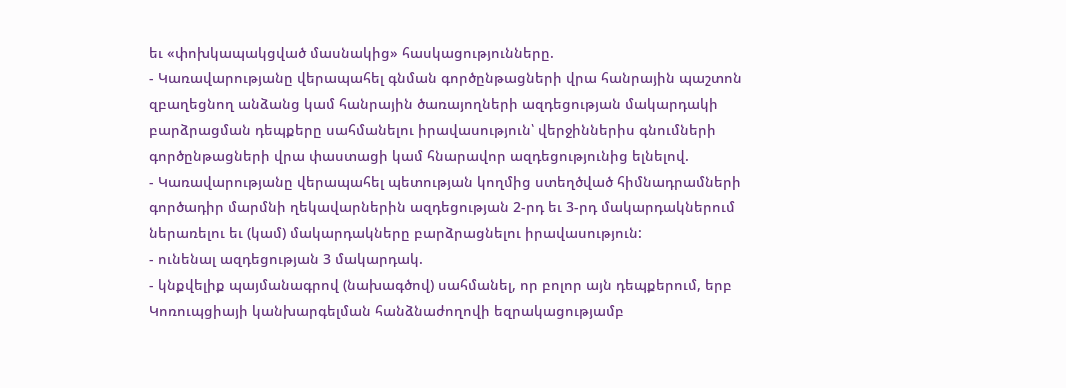եւ «փոխկապակցված մասնակից» հասկացությունները.
- Կառավարությանը վերապահել գնման գործընթացների վրա հանրային պաշտոն զբաղեցնող անձանց կամ հանրային ծառայողների ազդեցության մակարդակի բարձրացման դեպքերը սահմանելու իրավասություն՝ վերջիններիս գնումների գործընթացների վրա փաստացի կամ հնարավոր ազդեցությունից ելնելով.
- Կառավարությանը վերապահել պետության կողմից ստեղծված հիմնադրամների գործադիր մարմնի ղեկավարներին ազդեցության 2-րդ եւ 3-րդ մակարդակներում ներառելու եւ (կամ) մակարդակները բարձրացնելու իրավասություն:
- ունենալ ազդեցության 3 մակարդակ.
- կնքվելիք պայմանագրով (նախագծով) սահմանել, որ բոլոր այն դեպքերում, երբ Կոռուպցիայի կանխարգելման հանձնաժողովի եզրակացությամբ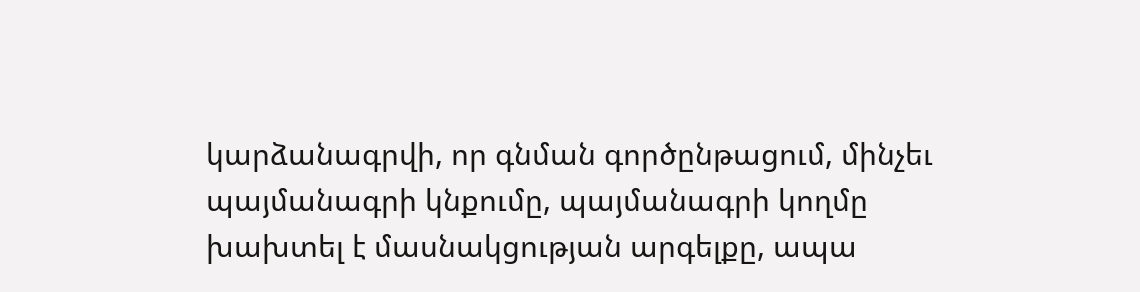կարձանագրվի, որ գնման գործընթացում, մինչեւ պայմանագրի կնքումը, պայմանագրի կողմը խախտել է մասնակցության արգելքը, ապա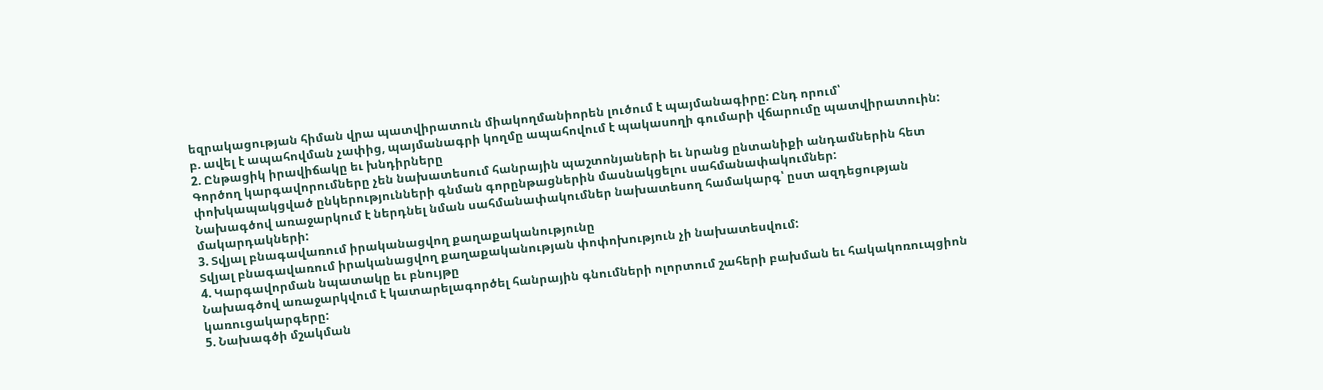եզրակացության հիման վրա պատվիրատուն միակողմանիորեն լուծում է պայմանագիրը: Ընդ որում՝
բ. ավել է ապահովման չափից, պայմանագրի կողմը ապահովում է պակասողի գումարի վճարումը պատվիրատուին:
2. Ընթացիկ իրավիճակը եւ խնդիրները
Գործող կարգավորումները չեն նախատեսում հանրային պաշտոնյաների եւ նրանց ընտանիքի անդամներին հետ փոխկապակցված ընկերությունների գնման գորընթացներին մասնակցելու սահմանափակումներ:
Նախագծով առաջարկում է ներդնել նման սահմանափակումներ նախատեսող համակարգ՝ ըստ ազդեցության մակարդակների:
3. Տվյալ բնագավառում իրականացվող քաղաքականությունը
Տվյալ բնագավառում իրականացվող քաղաքականության փոփոխություն չի նախատեսվում:
4. Կարգավորման նպատակը եւ բնույթը
Նախագծով առաջարկվում է կատարելագործել հանրային գնումների ոլորտում շահերի բախման եւ հակակոռուպցիոն կառուցակարգերը:
5. Նախագծի մշակման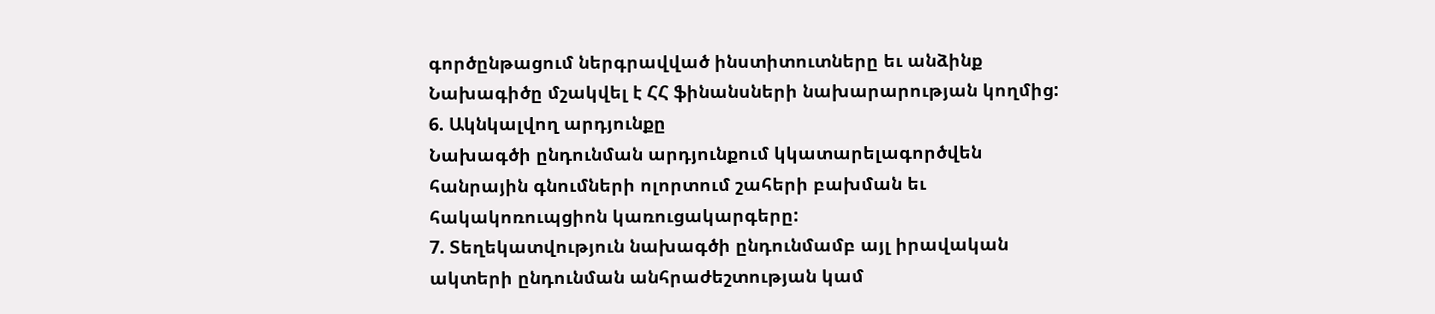գործընթացում ներգրավված ինստիտուտները եւ անձինք
Նախագիծը մշակվել է ՀՀ ֆինանսների նախարարության կողմից:
6. Ակնկալվող արդյունքը
Նախագծի ընդունման արդյունքում կկատարելագործվեն հանրային գնումների ոլորտում շահերի բախման եւ հակակոռուպցիոն կառուցակարգերը:
7. Տեղեկատվություն նախագծի ընդունմամբ այլ իրավական ակտերի ընդունման անհրաժեշտության կամ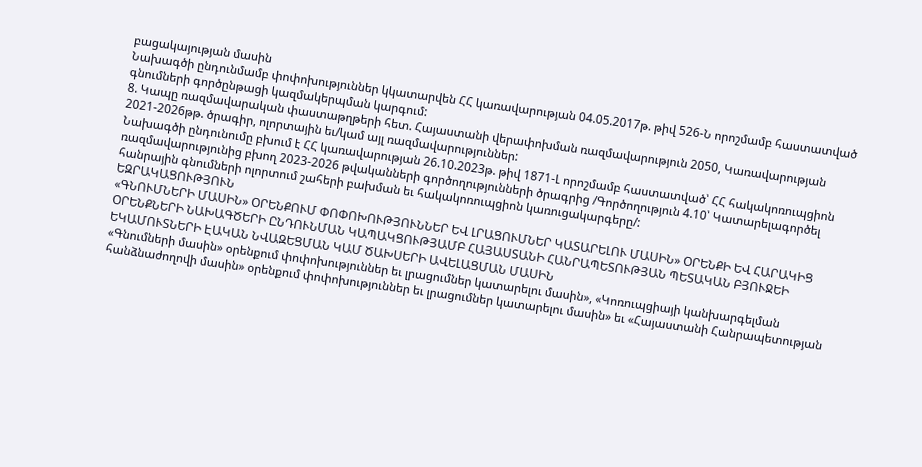բացակայության մասին
Նախագծի ընդունմամբ փոփոխություններ կկատարվեն ՀՀ կառավարության 04.05.2017թ. թիվ 526-Ն որոշմամբ հաստատված գնումների գործընթացի կազմակերպման կարգում:
8. Կապը ռազմավարական փաստաթղթերի հետ. Հայաստանի վերափոխման ռազմավարություն 2050, Կառավարության 2021-2026թթ. ծրագիր, ոլորտային եւ/կամ այլ ռազմավարություններ:
Նախագծի ընդունումը բխում է ՀՀ կառավարության 26.10.2023թ. թիվ 1871-Լ որոշմամբ հաստատված՝ ՀՀ հակակոռուպցիոն ռազմավարությունից բխող 2023-2026 թվականների գործողությունների ծրագրից /Գործողություն 4.10՝ Կատարելագործել հանրային գնումների ոլորտում շահերի բախման եւ հակակոռուպցիոն կառուցակարգերը/:
ԵԶՐԱԿԱՑՈՒԹՅՈՒՆ
«ԳՆՈՒՄՆԵՐԻ ՄԱՍԻՆ» ՕՐԵՆՔՈՒՄ ՓՈՓՈԽՈՒԹՅՈՒՆՆԵՐ ԵՎ ԼՐԱՑՈՒՄՆԵՐ ԿԱՏԱՐԵԼՈՒ ՄԱՍԻՆ» ՕՐԵՆՔԻ ԵՎ ՀԱՐԱԿԻՑ ՕՐԵՆՔՆԵՐԻ ՆԱԽԱԳԾԵՐԻ ԸՆԴՈՒՆՄԱՆ ԿԱՊԱԿՑՈՒԹՅԱՄԲ ՀԱՅԱՍՏԱՆԻ ՀԱՆՐԱՊԵՏՈՒԹՅԱՆ ՊԵՏԱԿԱՆ ԲՅՈՒՋԵԻ ԵԿԱՄՈՒՏՆԵՐԻ ԷԱԿԱՆ ՆՎԱԶԵՑՄԱՆ ԿԱՄ ԾԱԽՍԵՐԻ ԱՎԵԼԱՑՄԱՆ ՄԱՍԻՆ
«Գնումների մասին» օրենքում փոփոխություններ եւ լրացումներ կատարելու մասին», «Կոռուպցիայի կանխարգելման հանձնաժողովի մասին» օրենքում փոփոխություններ եւ լրացումներ կատարելու մասին» եւ «Հայաստանի Հանրապետության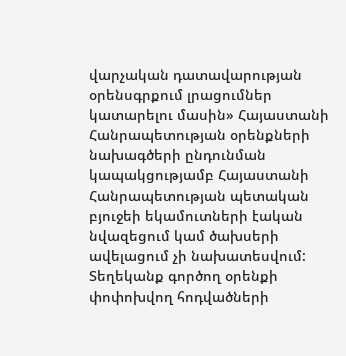վարչական դատավարության օրենսգրքում լրացումներ կատարելու մասին» Հայաստանի Հանրապետության օրենքների նախագծերի ընդունման կապակցությամբ Հայաստանի Հանրապետության պետական բյուջեի եկամուտների էական նվազեցում կամ ծախսերի ավելացում չի նախատեսվում:
Տեղեկանք գործող օրենքի փոփոխվող հոդվածների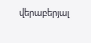վերաբերյալ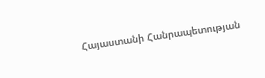Հայաստանի Հանրապետության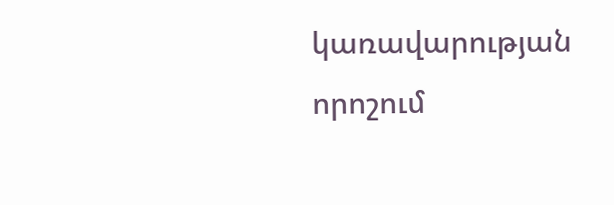կառավարության որոշում